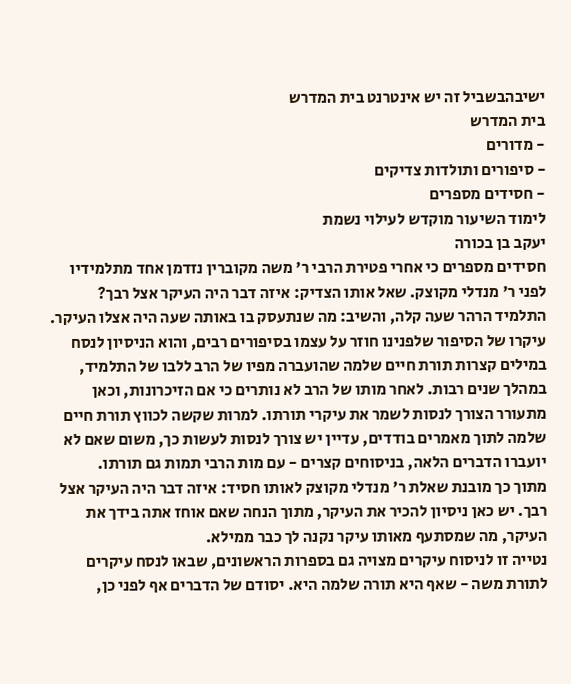ישיבהבשביל זה יש אינטרנט בית המדרש
בית המדרש
- מדורים
- סיפורים ותולדות צדיקים
- חסידים מספרים
לימוד השיעור מוקדש לעילוי נשמת
יעקב בן בכורה
חסידים מספרים כי אחרי פטירת הרבי ר' משה מקוברין נזדמן אחד מתלמידיו לפני ר' מנדלי מקוצק. שאל אותו הצדיק: איזה דבר היה העיקר אצל רבך? התלמיד הרהר שעה קלה, והשיב: מה שנתעסק בו באותה שעה היה אצלו העיקר.
עיקרו של הסיפור שלפנינו חוזר על עצמו בסיפורים רבים, והוא הניסיון לנסח במילים קצרות תורת חיים שלמה שהועברה מפיו של הרב ללבו של התלמיד, במהלך שנים רבות. לאחר מותו של הרב לא נותרים כי אם הזיכרונות, וכאן מתעורר הצורך לנסות לשמר את עיקרי תורתו. למרות שקשה לכווץ תורת חיים שלמה לתוך מאמרים בודדים, עדיין יש צורך לנסות לעשות כך, משום שאם לא יועברו הדברים הלאה, בניסוחים קצרים - עם מות הרבי תמות גם תורתו.
מתוך כך מובנת שאלת ר' מנדלי מקוצק לאותו חסיד: איזה דבר היה העיקר אצל רבך. יש כאן ניסיון להכיר את העיקר, מתוך הנחה שאם אוחז אתה בידך את העיקר, מה שמסתעף מאותו עיקר נקנה לך כבר ממילא.
נטייה זו לניסוח עיקרים מצויה גם בספרות הראשונים, שבאו לנסח עיקרים לתורת משה - שאף היא תורה שלמה היא. יסודם של הדברים אף לפני כן,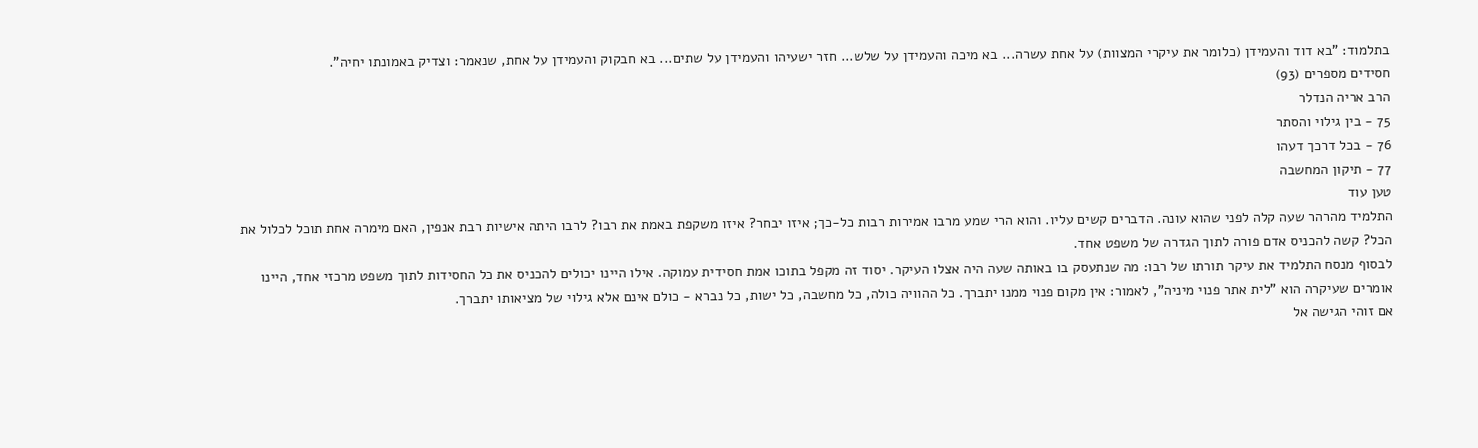בתלמוד: "בא דוד והעמידן (כלומר את עיקרי המצוות) על אחת עשרה... בא מיכה והעמידן על שלש... חזר ישעיהו והעמידן על שתים... בא חבקוק והעמידן על אחת, שנאמר: וצדיק באמונתו יחיה".
חסידים מספרים (93)
הרב אריה הנדלר
75 - בין גילוי והסתר
76 - בכל דרכך דעהו
77 - תיקון המחשבה
טען עוד
התלמיד מהרהר שעה קלה לפני שהוא עונה. הדברים קשים עליו. והוא הרי שמע מרבו אמירות רבות כל-כך; איזו יבחר? איזו משקפת באמת את רבו? לרבו היתה אישיות רבת אנפין, האם מימרה אחת תוכל לכלול את הכל? קשה להכניס אדם פורה לתוך הגדרה של משפט אחד.
לבסוף מנסח התלמיד את עיקר תורתו של רבו: מה שנתעסק בו באותה שעה היה אצלו העיקר. יסוד זה מקפל בתוכו אמת חסידית עמוקה. אילו היינו יכולים להכניס את כל החסידות לתוך משפט מרכזי אחד, היינו אומרים שעיקרה הוא "לית אתר פנוי מיניה", לאמור: אין מקום פנוי ממנו יתברך. כל ההוויה כולה, כל מחשבה, כל ישות, כל נברא - כולם אינם אלא גילוי של מציאותו יתברך.
אם זוהי הגישה אל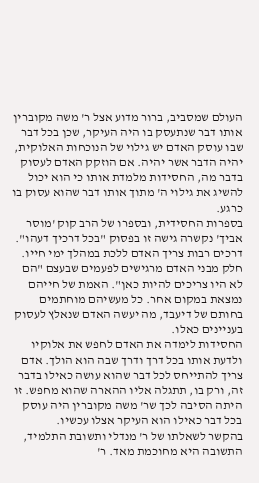העולם שמסביב, ברור מדוע אצל ר' משה מקוברין אותו דבר שנתעסק בו היה העיקר, שכן בכל דבר שבו עוסק האדם יש גילוי של הנוכחות האלוקית, יהיה הדבר אשר יהיה. אם הוזקק האדם לעסוק בדבר מה, החסידות מלמדת אותו כי הוא יכול להשיג את גילוי ה' מתוך אותו דבר שהוא עסוק בו כרגע.
בספרות החסידית, ובספרו של הרב קוק 'מוסר אביך' נקשרה גישה זו בפסוק "בכל דרכיך דעהו". דרכים רבות צריך האדם ללכת במהלך ימי חייו. חלק מבני האדם מרגישים לפעמים שבעצם "הם לא היו צריכים להיות כאן". האמת של חייהם נמצאת במקום אחר. כל מעשיהם מוחתמים בחותם של דיעבד, מה יעשה האדם שנאלץ לעסוק בעניינים כאלו.
החסידות לימדה את האדם לחפש את אלוקיו ולדעת אותו בכל דרך ודרך שבה הוא הולך. אדם צריך להתייחס לכל דבר שהוא עושה כאילו בדבר זה, ורק בו, תתגלה אליו ההארה שהוא מחפש. זו היתה הסיבה לכך שר' משה מקוברין היה עוסק בכל דבר כאילו הוא העיקר אצלו עכשיו.
בהקשר לשאלתו של ר' מנדלי ותשובת התלמיד, התשובה היא מחוכמת מאד. ר'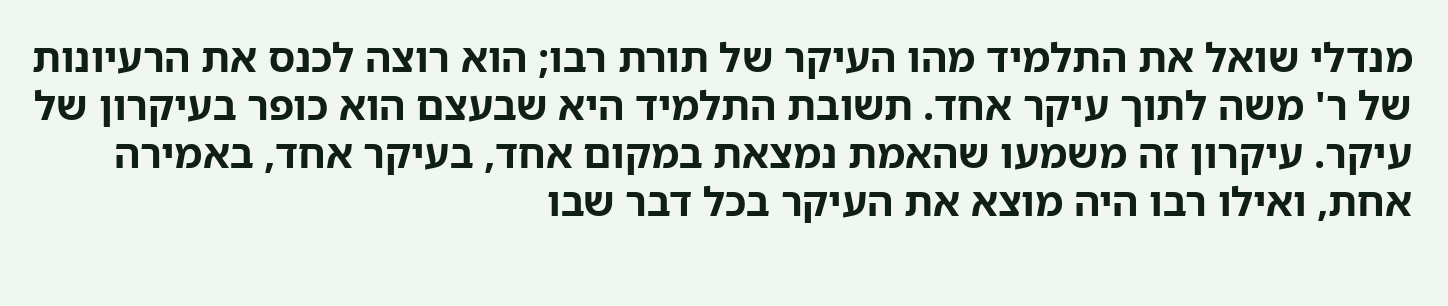מנדלי שואל את התלמיד מהו העיקר של תורת רבו; הוא רוצה לכנס את הרעיונות של ר' משה לתוך עיקר אחד. תשובת התלמיד היא שבעצם הוא כופר בעיקרון של עיקר. עיקרון זה משמעו שהאמת נמצאת במקום אחד, בעיקר אחד, באמירה אחת, ואילו רבו היה מוצא את העיקר בכל דבר שבו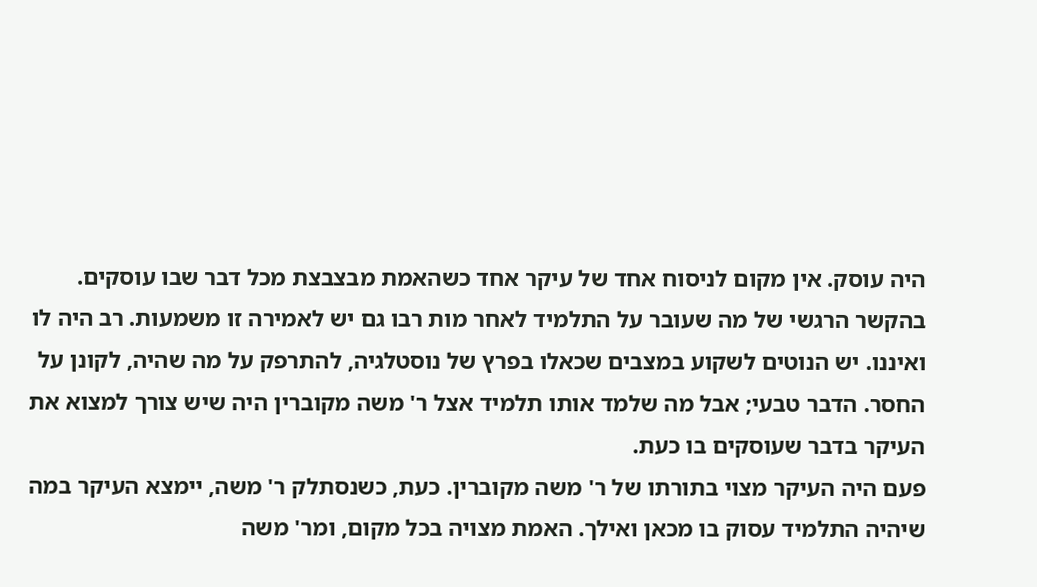היה עוסק. אין מקום לניסוח אחד של עיקר אחד כשהאמת מבצבצת מכל דבר שבו עוסקים.
בהקשר הרגשי של מה שעובר על התלמיד לאחר מות רבו גם יש לאמירה זו משמעות. רב היה לו ואיננו. יש הנוטים לשקוע במצבים שכאלו בפרץ של נוסטלגיה, להתרפק על מה שהיה, לקונן על החסר. הדבר טבעי; אבל מה שלמד אותו תלמיד אצל ר' משה מקוברין היה שיש צורך למצוא את העיקר בדבר שעוסקים בו כעת.
פעם היה העיקר מצוי בתורתו של ר' משה מקוברין. כעת, כשנסתלק ר' משה, יימצא העיקר במה שיהיה התלמיד עסוק בו מכאן ואילך. האמת מצויה בכל מקום, ומר' משה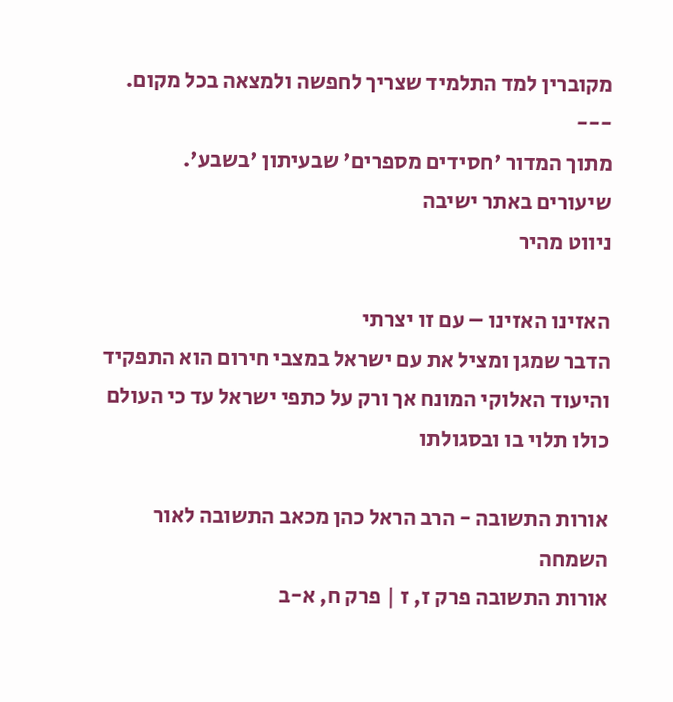מקוברין למד התלמיד שצריך לחפשה ולמצאה בכל מקום.
---
מתוך המדור 'חסידים מספרים' שבעיתון 'בשבע'.
שיעורים באתר ישיבה
ניווט מהיר

האזינו האזינו – עם זו יצרתי
הדבר שמגן ומציל את עם ישראל במצבי חירום הוא התפקיד והיעוד האלוקי המונח אך ורק על כתפי ישראל עד כי העולם כולו תלוי בו ובסגולתו

אורות התשובה - הרב הראל כהן מכאב התשובה לאור השמחה
אורות התשובה פרק ז, ז | פרק ח, א-ב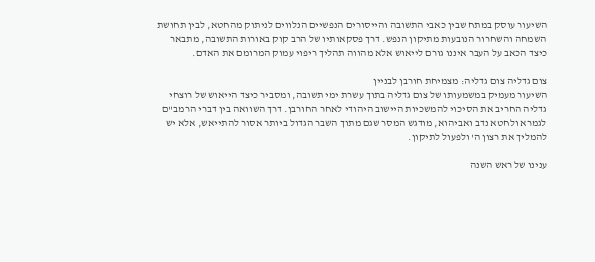השיעור עוסק במתח שבין כאבי התשובה והייסורים הנפשיים הנלווים לניתוק מהחטא, לבין תחושת השמחה והשחרור הנובעות מתיקון הנפש. דרך פסקאותיו של הרב קוק באורות התשובה, מתבאר כיצד הכאב על העבר איננו גורם לייאוש אלא מהווה תהליך ריפוי עמוק המרומם את האדם.

צום גדליה צום גדליה: מצמיחת חורבן לבניין
השיעור מעמיק במשמעותו של צום גדליה בתוך עשרת ימי תשובה, ומסביר כיצד הייאוש של רוצחי גדליה החריב את הסיכוי להמשכיות היישוב היהודי לאחר החורבן. דרך השוואה בין דברי הרמב"ם לגמרא ולחטא נדב ואביהוא, מודגש המסר שגם מתוך השבר הגדול ביותר אסור להתייאש, אלא יש להמליך את רצון ה' ולפעול לתיקון.

ענינו של ראש השנה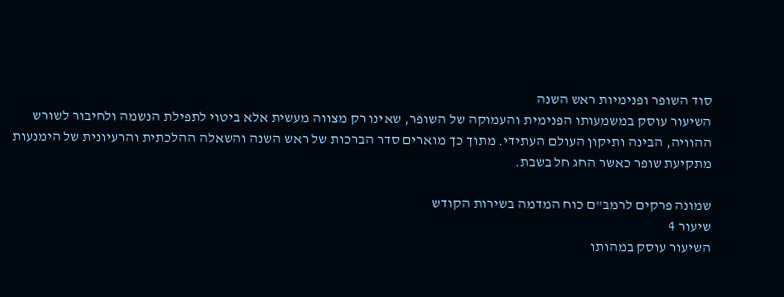סוד השופר ופנימיות ראש השנה
השיעור עוסק במשמעותו הפנימית והעמוקה של השופר, שאינו רק מצווה מעשית אלא ביטוי לתפילת הנשמה ולחיבור לשורש ההוויה, הבינה ותיקון העולם העתידי. מתוך כך מוארים סדר הברכות של ראש השנה והשאלה ההלכתית והרעיונית של הימנעות מתקיעת שופר כאשר החג חל בשבת.

שמונה פרקים לרמב"ם כוח המדמה בשירות הקודש
שיעור 4
השיעור עוסק במהותו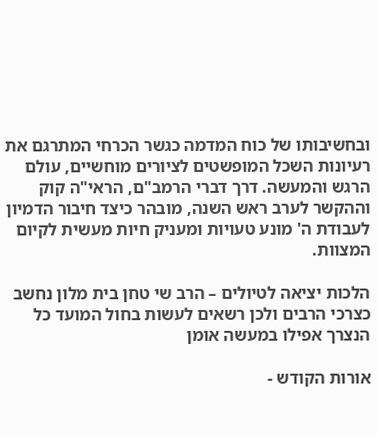ובחשיבותו של כוח המדמה כגשר הכרחי המתרגם את רעיונות השכל המופשטים לציורים מוחשיים, עולם הרגש והמעשה. דרך דברי הרמב"ם, הראי"ה קוק וההקשר לערב ראש השנה, מובהר כיצד חיבור הדמיון לעבודת ה' מונע טעויות ומעניק חיות מעשית לקיום המצוות.

הלכות יציאה לטיולים – הרב שי טחן בית מלון נחשב כצרכי הרבים ולכן רשאים לעשות בחול המועד כל הנצרך אפילו במעשה אומן

אורות הקודש -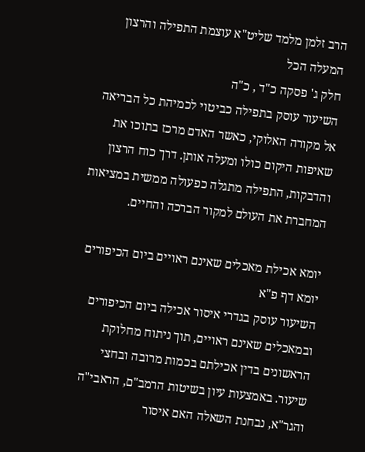הרב זלמן מלמד שליט"א עוצמת התפילה והרצון המעלה הכל
חלק ג' פסקה כ"ד , כ"ה
השיעור עוסק בתפילה כביטוי לכמיהת כל הבריאה אל מקורה האלוקי, כאשר האדם מרכז בתוכו את שאיפות היקום כולו ומעלה אותן. דרך כוח הרצון והדבקות, התפילה מתגלה כפעולה ממשית במציאות המחברת את העולם למקור הברכה והחיים.

יומא אכילת מאכלים שאינם ראויים ביום הכיפורים
יומא דף פ"א
השיעור עוסק בגדרי איסור אכילה ביום הכיפורים ובמאכלים שאינם ראויים, תוך ניתוח מחלוקת הראשונים בדין אכילתם בכמות מרובה ובחצי שיעור. באמצעות עיון בשיטות הרמב"ם, הראבי"ה והגר"א, נבחנת השאלה האם איסור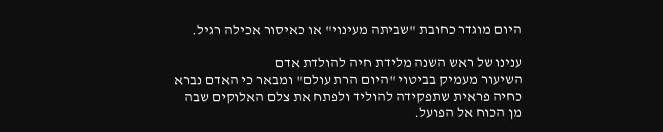היום מוגדר כחובת "שביתה מעינוי" או כאיסור אכילה רגיל.

ענינו של ראש השנה מלידת חיה להולדת אדם
השיעור מעמיק בביטוי "היום הרת עולם" ומבאר כי האדם נברא כחיה פראית שתפקידה להוליד ולפתח את צלם האלוקים שבה מן הכוח אל הפועל.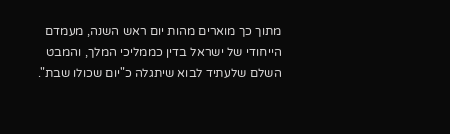מתוך כך מוארים מהות יום ראש השנה, מעמדם הייחודי של ישראל בדין כממליכי המלך, והמבט השלם שלעתיד לבוא שיתגלה כ"יום שכולו שבת".